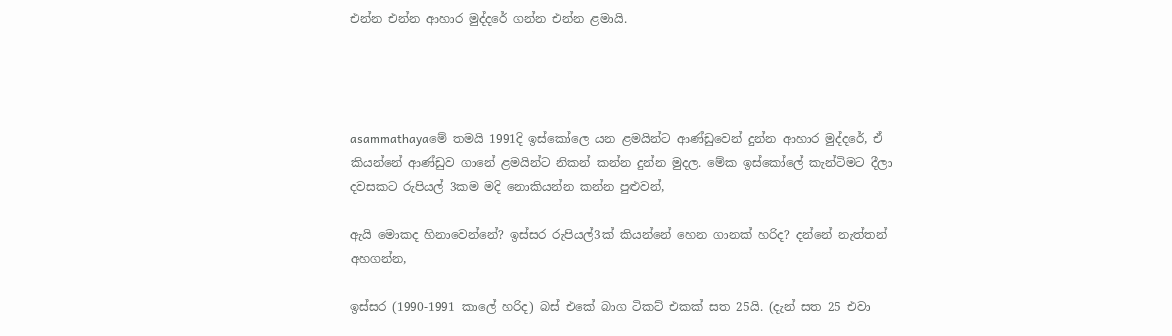එන්න එන්න ආහාර මුද්දරේ ගන්න එන්න ළමායි.




asammathayaමේ තමයි 1991දි ඉස්කෝලෙ යන ළමයින්ට ආණ්ඩුවෙන් දුන්න ආහාර මුද්දරේ, ඒ කියන්නේ ආණ්ඩුව ගානේ ළමයින්ට නිකන් කන්න දුන්න මුදල. මේක ඉස්කෝලේ කැන්ටිමට දීලා දවසකට රුපියල් 3කම මදි නොකියන්න කන්න පුළුවන්,

ඇයි මොකද හිනාවෙන්නේ? ඉස්සර රුපියල්3ක් කියන්නේ හෙන ගානක් හරිද? දන්නේ නැත්තන් අහගන්න,

ඉස්සර (1990-1991 කාලේ හරිද) බස් එකේ බාග ටිකට් එකක් සත 25යි. (දැන් සත 25 එවා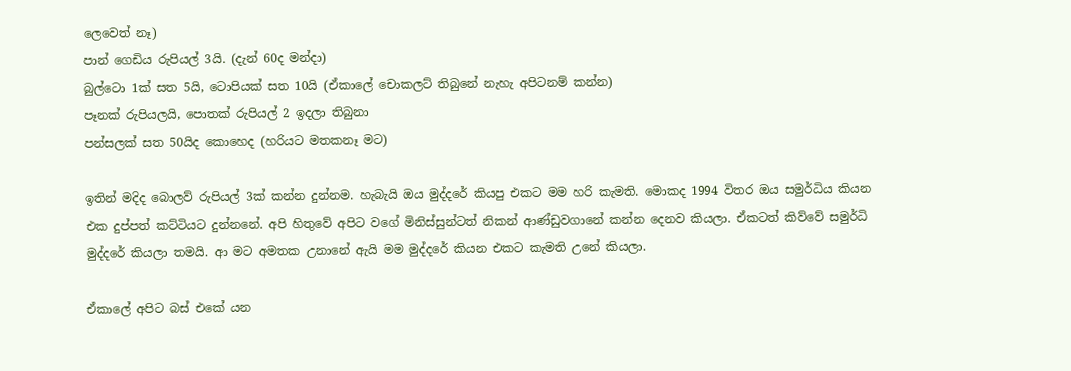ලෙවෙත් නෑ)
පාන් ගෙඩිය රුපියල් 3යි. (දැන් 60ද මන්දා)
බුල්ටො 1ක් සත 5යි, ටොපියක් සත 10යි (ඒකාලේ චොකලට් තිබුනේ නැහැ අපිටනම් කන්න)
පෑනක් රුපියලයි, පොතක් රුපියල් 2 ඉදලා තිබුනා
පන්සලක් සත 50යිද කොහෙද (හරියට මතකනෑ මට)

ඉතින් මදිද බොලව් රුපියල් 3ක් කන්න දුන්නම. හැබැයි ඔය මුද්දරේ කියපු එකට මම හරි කැමති. මොකද 1994 විතර ඔය සමුර්ධිය කියන එක දුප්පත් කට්ටියට දුන්නනේ. අපි හිතුවේ අපිට වගේ මිනිස්සුන්ටත් නිකන් ආණ්ඩුවගානේ කන්න දෙනව කියලා. ඒකටත් කිව්වේ සමුර්ධි මුද්දරේ කියලා තමයි. ආ මට අමතක උනානේ ඇයි මම මුද්දරේ කියන එකට කැමති උනේ කියලා.

ඒකාලේ අපිට බස් එකේ යන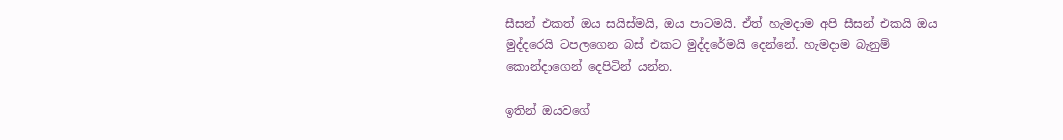සීසන් එකත් ඔය සයිස්මයි, ඔය පාටමයි. ඒත් හැමදාම අපි සීසන් එකයි ඔය මුද්දරෙයි ටපලගෙන බස් එකට මුද්දරේමයි දෙන්නේ. හැමදාම බැනුම් කොන්දාගෙන් දෙපිටින් යන්න.

ඉතින් ඔයවගේ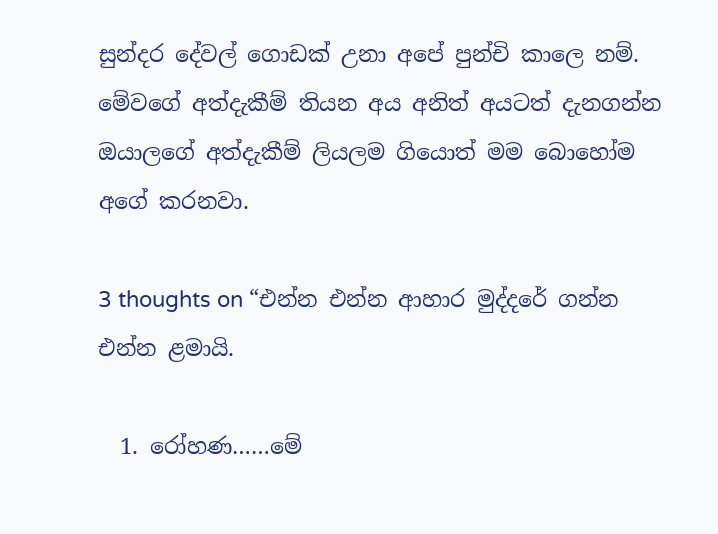සුන්දර දේවල් ගොඩක් උනා අපේ පුන්චි කාලෙ නම්. මේවගේ අත්දැකීම් තියන අය අනිත් අයටත් දැනගන්න ඔයාලගේ අත්දැකීම් ලියලම ගියොත් මම බොහෝම අගේ කරනවා.

3 thoughts on “එන්න එන්න ආහාර මුද්දරේ ගන්න එන්න ළමායි.

  1. රෝහණ……මේ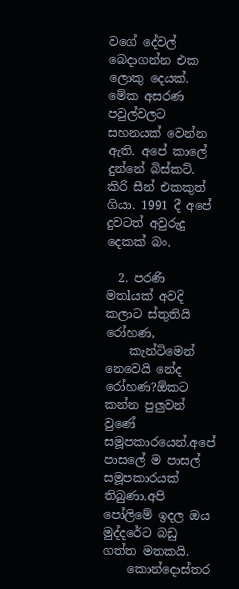වගේ දේවල් බෙදාගන්න එක ලොකු දෙයක්. මේක අසරණ පවුල්වලට සහනයක් වෙන්න ඇති. අපේ කාලේ දුන්නේ බිස්කට්. කිරි සීන් එකකුත් ගියා. 1991 දී අපේ දුවටත් අවුරුදු දෙකක් බං.

  2. පරණි මතlයක් අවදි කලාට ස්තුතියි රෝහණ,
    කැන්ටිමෙන් නෙවෙයි නේද රෝහණ?ඕකට කන්න පුලුවන් වුණේ සමූපකාරයෙන්.අපේ පාසලේ ම පාසල් සමූපකාරයක් තිබුණා.අපි පෝලිමේ ඉදල ඔය මුද්දරේට බඩු ගත්ත මතකයි.
    කොන්දොස්තර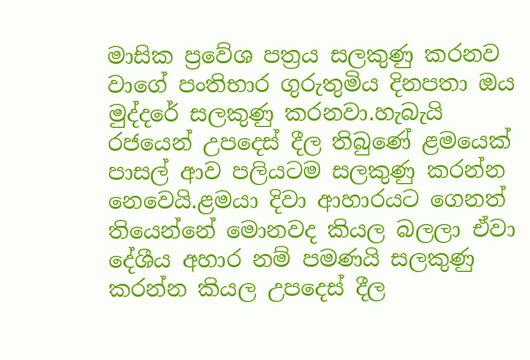මාසික ප්‍රවේශ පත්‍රය සලකුණු කරනව වාගේ පංතිභාර ගුරුතුමිය දිනපතා ඔය මුද්දරේ සලකුණු කරනවා.හැබැයි රජයෙන් උපදෙස් දීල තිබුණේ ළමයෙක් පාසල් ආව පලියටම සලකුණු කරන්න නෙවෙයි.ළමයා දිවා ආහාරයට ගෙනත් තියෙන්නේ මොනවද කියල බලලා ඒවා දේශීය අහාර නම් පමණයි සලකුණු කරන්න කියල උපදෙස් දීල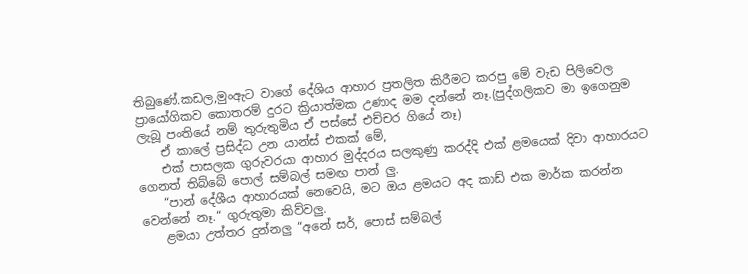තිබුණේ.කඩල,මුංඇට වාගේ දේශිය ආහාර ප්‍රතලිත කිරීමට කරපු මේ වැඩ පිලිවෙල ප්‍රායෝගිකව කොතරම් දුරට ක්‍රියාත්මක උණාද මම දන්නේ නෑ.(පුද්ගලිකව මා ඉගෙනුම ලැබූ පංතියේ නම් තුරුතුමිය ඒ පස්සේ එච්චර ගියේ නෑ)
    ඒ කාලේ ප්‍රසිද්ධ උන යාන්ස් එකක් මේ,
    එක් පාසලක ගුරුවරයා ආහාර මුද්දරය සලකුණු කරද්දි එක් ළමයෙක් දිවා ආහාරයට ගෙනත් තිබ්බේ පොල් සම්බල් සමඟ පාන් ලු.
    “පාන් දේශීය ආහාරයක් නෙවෙයි, මට ඔය ළමයට අද කාඩ් එක මාර්ක කරන්න වෙන්නේ නෑ.“ ගුරුතුමා කිව්වලු.
    ළමයා උත්තර දුන්නලු “අනේ සර්, පොස් සම්බල්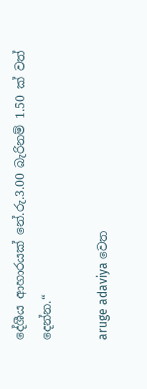දේශීය ආහාරයක් නේ.රු.3.00 බැරිනම් 1.50 ක් වත් දෙන්න.“

aruge adaviya වෙත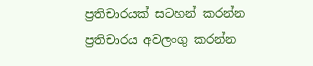ප්‍රතිචාරයක් සටහන් කරන්න ප්‍රතිචාරය අවලංගු කරන්න